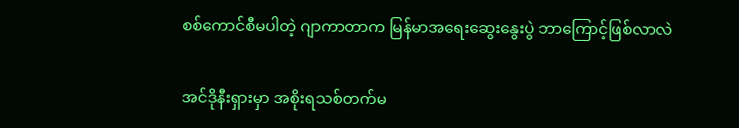စစ်ကောင်စီမပါတဲ့ ဂျာကာတာက မြန်မာအရေးဆွေးနွေးပွဲ ဘာကြောင့်ဖြစ်လာလဲ

အင်ဒိုနီးရှားမှာ အစိုးရသစ်တက်မ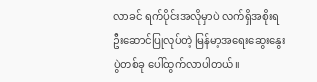လာခင် ရက်ပိုင်းအလိုမှာပဲ လက်ရှိအစိုးရ ဦးဆောင်ပြုလုပ်တဲ့ မြန်မာ့အရေးဆွေးနွေးပွဲတစ်ခု ပေါ်ထွက်လာပါတယ်။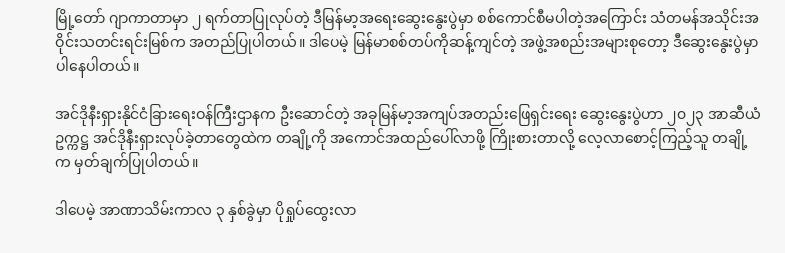မြို့တော် ဂျာကာတာမှာ ၂ ရက်တာပြုလုပ်တဲ့ ဒီမြန်မာ့အရေးဆွေးနွေးပွဲမှာ စစ်ကောင်စီမပါတဲ့အကြောင်း သံတမန်အသိုင်းအဝိုင်းသတင်းရင်းမြစ်က အတည်ပြုပါတယ်။ ဒါပေမဲ့ မြန်မာစစ်တပ်ကိုဆန့်ကျင်တဲ့ အဖွဲ့အစည်းအများစုတော့ ဒီဆွေးနွေးပွဲမှာပါနေပါတယ်။

အင်ဒိုနီးရှားနိုင်ငံခြားရေးဝန်ကြီးဌာနက ဦးဆောင်တဲ့ အခုမြန်မာ့အကျပ်အတည်းဖြေရှင်းရေး ဆွေးနွေးပွဲဟာ ၂၀၂၃ အာဆီယံဥက္ကဋ္ဌ အင်ဒိုနီးရှားလုပ်ခဲ့တာတွေထဲက တချို့ကို အကောင်အထည်ပေါ်လာဖို့ ကြိုးစားတာလို့ လေ့လာစောင့်ကြည့်သူ တချို့က မှတ်ချက်ပြုပါတယ်။

ဒါပေမဲ့ အာဏာသိမ်းကာလ ၃ နှစ်ခွဲမှာ ပိုရှုပ်ထွေးလာ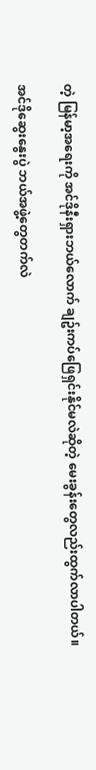တဲ့ မြန်မာ့အရေးကို အင်ဒိုနီးရှားဘယ်လောက် ချဥ်းကပ်ဖြေရှင်းနိုင်မလဲဆိုတဲ့ မေးခွန်းတွေလည်းထွက်လာပါတယ်။

အင်ဒိုဆွေးနွေးပွဲ ဘယ်အဖွဲ့တွေတက်လဲ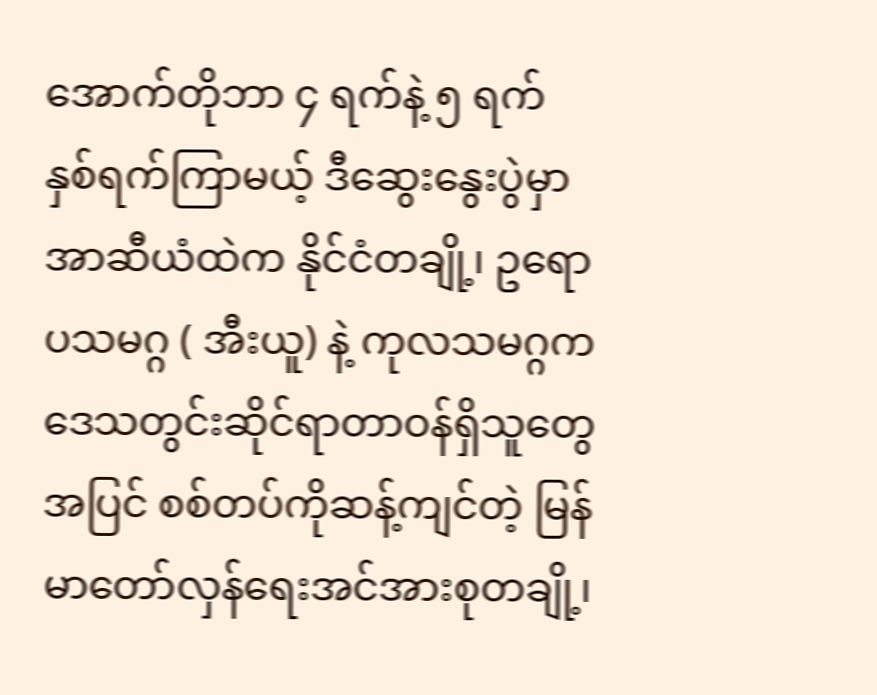အောက်တိုဘာ ၄ ရက်နဲ့ ၅ ရက် နှစ်ရက်ကြာမယ့် ဒီဆွေးနွေးပွဲမှာ အာဆီယံထဲက နိုင်ငံတချို့၊ ဥရောပသမဂ္ဂ ( အီးယူ) နဲ့ ကုလသမဂ္ဂက ဒေသတွင်းဆိုင်ရာတာဝန်ရှိသူတွေအပြင် စစ်တပ်ကိုဆန့်ကျင်တဲ့ မြန်မာတော်လှန်ရေးအင်အားစုတချို့၊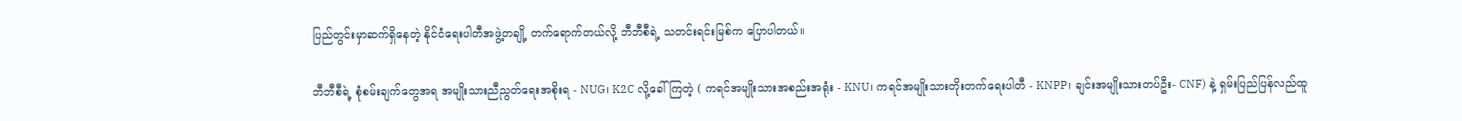ပြည်တွင်းမှာဆက်ရှိနေတဲ့ နိုင်ငံရေးပါတီအဖွဲ့တချို့ တက်ရောက်တယ်လို့ ဘီဘီစီရဲ့ သတင်းရင်းမြစ်က ပြောပါတယ်။

ဘီဘီစီရဲ့ စုံစမ်းချက်တွေအရ အမျိုးသားညီညွတ်ရေးအစိုးရ - NUG၊ K2C လို့ခေါ်ကြတဲ့ ( ကရင်အမျိုးသားအစည်းအရုံး - KNU၊ ကရင်အမျိုးသားတိုးတက်ရေးပါတီ - KNPP၊ ချင်းအမျိုးသားတပ်ဦး- CNF) နဲ့ ရှမ်းပြည်ပြန်လည်ထူ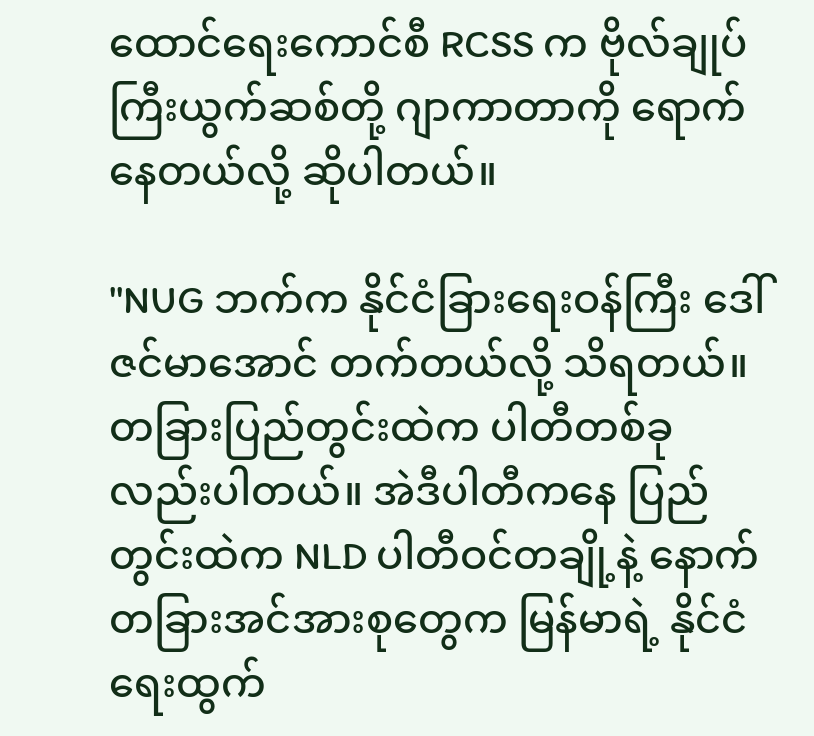ထောင်ရေးကောင်စီ RCSS က ဗိုလ်ချုပ်ကြီးယွက်ဆစ်တို့ ဂျာကာတာကို ရောက်နေတယ်လို့ ဆိုပါတယ်။

''NUG ဘက်က နိုင်ငံခြားရေးဝန်ကြီး ဒေါ် ဇင်မာအောင် တက်တယ်လို့ သိရတယ်။ တခြားပြည်တွင်းထဲက ပါတီတစ်ခုလည်းပါတယ်။ အဲဒီပါတီကနေ ပြည်တွင်းထဲက NLD ပါတီဝင်တချို့နဲ့ နောက်တခြားအင်အားစုတွေက မြန်မာရဲ့ နိုင်ငံရေးထွက်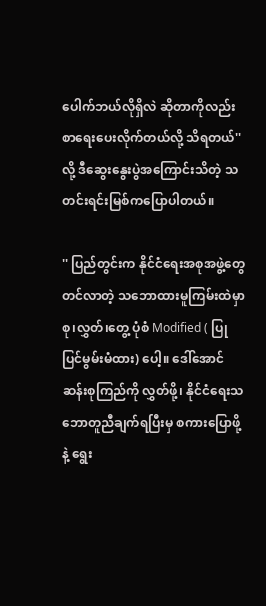ပေါက်ဘယ်လိုရှိလဲ ဆိုတာကိုလည်း စာရေးပေးလိုက်တယ်လို့ သိရတယ်'' လို့ ဒီဆွေးနွေးပွဲအကြောင်းသိတဲ့ သတင်းရင်းမြစ်ကပြောပါတယ်။

'' ပြည်တွင်းက နိုင်ငံရေးအစုအဖွဲ့တွေတင်လာတဲ့ သဘောထားမူကြမ်းထဲမှာ စု၊လွှတ်၊တွေ့ ပုံစံ Modified ( ပြုပြင်မွမ်းမံထား) ပေါ့။ ဒေါ်အောင်ဆန်းစုကြည်ကို လွှတ်ဖို့၊ နိုင်ငံရေးသဘောတူညီချက်ရပြီးမှ စကားပြောဖို့နဲ့ ရွေး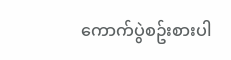ကောက်ပွဲစဥ်းစားပါ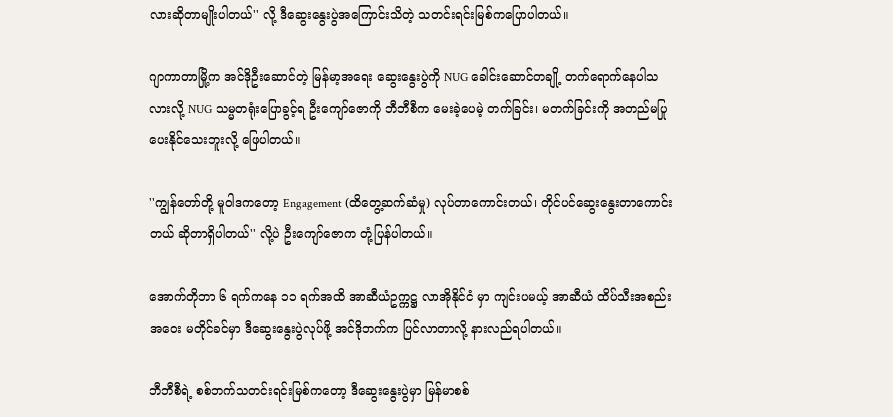လားဆိုတာမျိုးပါတယ်'' လို့ ဒီဆွေးနွေးပွဲအကြောင်းသိတဲ့ သတင်းရင်းမြစ်ကပြောပါတယ်။

ဂျာကာတာမြို့က အင်ဒိုဦးဆောင်တဲ့ မြန်မာ့အရေး ဆွေးနွေးပွဲကို NUG ခေါင်းဆောင်တချို့ တက်ရောက်နေပါသလားလို့ NUG သမ္မတရုံးပြောခွင့်ရ ဦးကျော်ဇောကို ဘီဘီစီက မေးခဲ့ပေမဲ့ တက်ခြင်း၊ မတက်ခြင်းကို အတည်မပြုပေးနိုင်သေးဘူးလို့ ဖြေပါတယ်။

''ကျွန်တော်တို့ မူဝါဒကတော့ Engagement (ထိတွေ့ဆက်ဆံမှု) လုပ်တာကောင်းတယ်၊ တိုင်ပင်ဆွေးနွေးတာကောင်းတယ် ဆိုတာရှိပါတယ်'' လို့ပဲ ဦးကျော်ဇောက တုံ့ပြန်ပါတယ်။

အောက်တိုဘာ ၆ ရက်ကနေ ၁၁ ရက်အထိ အာဆီယံဥက္ကဋ္ဌ လာအိုနိုင်ငံ မှာ ကျင်းပမယ့် အာဆီယံ ထိပ်သီးအစည်းအဝေး မတိုင်ခင်မှာ ဒီဆွေးနွေးပွဲလုပ်ဖို့ အင်ဒိုဘက်က ပြင်လာတာလို့ နားလည်ရပါတယ်။

ဘီဘီစီရဲ့ စစ်ဘက်သတင်းရင်းမြစ်ကတော့ ဒီဆွေးနွေးပွဲမှာ မြန်မာစစ်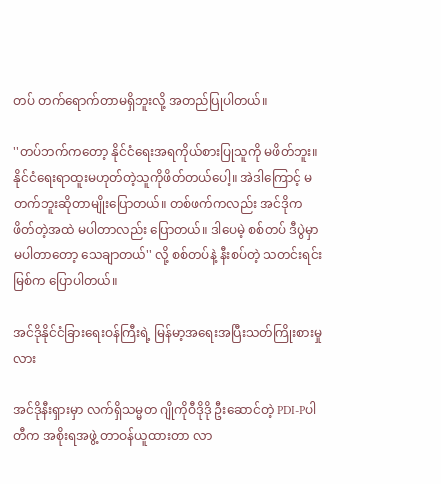တပ် တက်ရောက်တာမရှိဘူးလို့ အတည်ပြုပါတယ်။

''တပ်ဘက်ကတော့ နိုင်ငံရေးအရကိုယ်စားပြုသူကို မဖိတ်ဘူး။ နိုင်ငံရေးရာထူးမဟုတ်တဲ့သူကိုဖိတ်တယ်ပေါ့။ အဲဒါကြောင့် မတက်ဘူးဆိုတာမျိုးပြောတယ်။ တစ်ဖက်ကလည်း အင်ဒိုက ဖိတ်တဲ့အထဲ မပါတာလည်း ပြောတယ်။ ဒါပေမဲ့ စစ်တပ် ဒီပွဲမှာ မပါတာတော့ သေချာတယ်'' လို့ စစ်တပ်နဲ့ နီးစပ်တဲ့ သတင်းရင်းမြစ်က ပြောပါတယ်။

အင်ဒိုနိုင်ငံခြားရေးဝန်ကြီးရဲ့ မြန်မာ့အရေးအပြီးသတ်ကြိုးစားမှုလား

အင်ဒိုနီးရှားမှာ လက်ရှိသမ္မတ ဂျိုကိုဝီဒိုဒို ဦးဆောင်တဲ့ PDI-Pပါတီက အစိုးရအဖွဲ့ တာဝန်ယူထားတာ လာ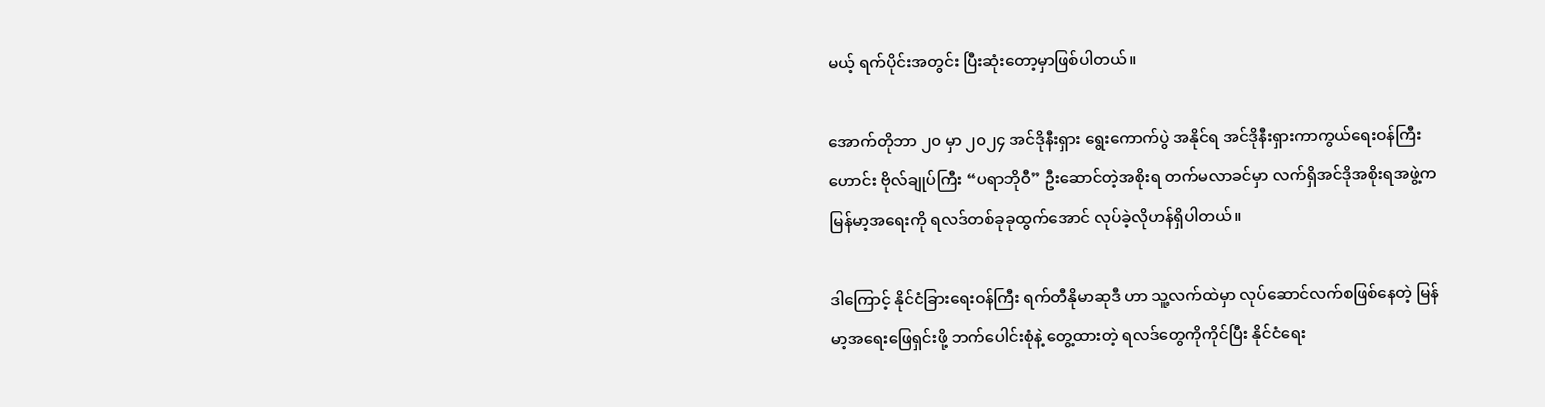မယ့် ရက်ပိုင်းအတွင်း ပြီးဆုံးတော့မှာဖြစ်ပါတယ်။

အောက်တိုဘာ ၂၀ မှာ ၂၀၂၄ အင်ဒိုနီးရှား ရွေးကောက်ပွဲ အနိုင်ရ အင်ဒိုနီးရှားကာကွယ်ရေးဝန်ကြီးဟောင်း ဗိုလ်ချုပ်ကြီး “ပရာဘိုဝီ” ဦးဆောင်တဲ့အစိုးရ တက်မလာခင်မှာ လက်ရှိအင်ဒိုအစိုးရအဖွဲ့က မြန်မာ့အရေးကို ရလဒ်တစ်ခုခုထွက်အောင် လုပ်ခဲ့လိုဟန်ရှိပါတယ်။

ဒါကြောင့် နိုင်ငံခြားရေးဝန်ကြီး ရက်တီနိုမာဆုဒီ ဟာ သူ့လက်ထဲမှာ လုပ်ဆောင်လက်စဖြစ်နေတဲ့ မြန်မာ့အရေးဖြေရှင်းဖို့ ဘက်ပေါင်းစုံနဲ့ တွေ့ထားတဲ့ ရလဒ်တွေကိုကိုင်ပြီး နိုင်ငံရေး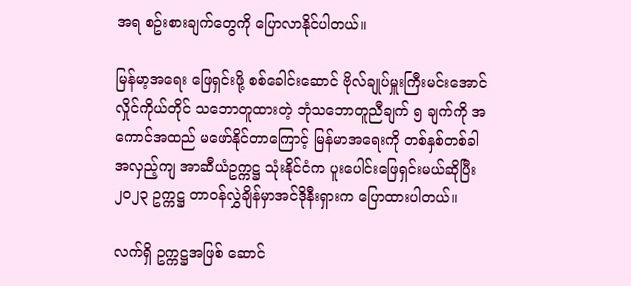အရ စဥ်းစားချက်တွေကို ပြောလာနိုင်ပါတယ်။

မြန်မာ့အရေး ဖြေရှင်းဖို့ စစ်ခေါင်းဆောင် ဗိုလ်ချုပ်မှူးကြီးမင်းအောင်လှိုင်ကိုယ်တိုင် သဘောတူထားတဲ့ ဘုံသဘောတူညီချက် ၅ ချက်ကို အကောင်အထည် မဖော်နိုင်တာကြောင့် မြန်မာအရေးကို တစ်နှစ်တစ်ခါ အလှည့်ကျ အာဆီယံဥက္ကဋ္ဌ သုံးနိုင်ငံက ပူးပေါင်းဖြေရှင်းမယ်ဆိုပြီး ၂၀၂၃ ဥက္ကဋ္ဌ တာဝန်လွှဲချိန်မှာအင်ဒိုနီးရှားက ပြောထားပါတယ်။

လက်ရှိ ဥက္ကဋ္ဌအဖြစ် ဆောင်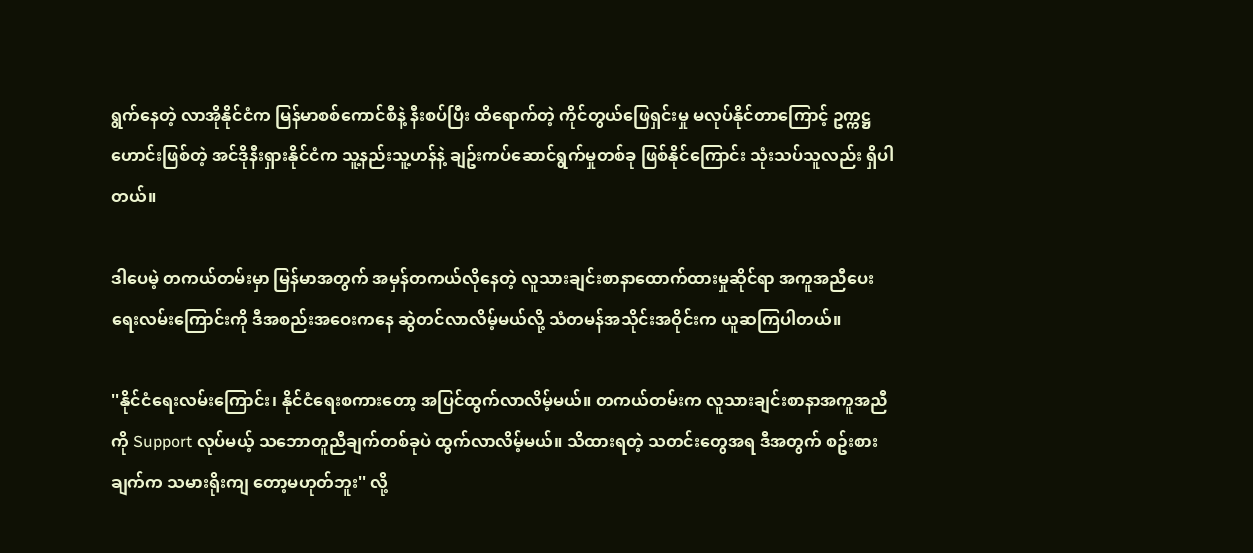ရွက်နေတဲ့ လာအိုနိုင်ငံက မြန်မာစစ်ကောင်စီနဲ့ နီးစပ်ပြီး ထိရောက်တဲ့ ကိုင်တွယ်ဖြေရှင်းမှု မလုပ်နိုင်တာကြောင့် ဥက္ကဋ္ဌဟောင်းဖြစ်တဲ့ အင်ဒိုနီးရှားနိုင်ငံက သူ့နည်းသူ့ဟန်နဲ့ ချဥ်းကပ်ဆောင်ရွက်မှုတစ်ခု ဖြစ်နိုင်ကြောင်း သုံးသပ်သူလည်း ရှိပါတယ်။

ဒါပေမဲ့ တကယ်တမ်းမှာ မြန်မာအတွက် အမှန်တကယ်လိုနေတဲ့ လူသားချင်းစာနာထောက်ထားမှုဆိုင်ရာ အကူအညီပေးရေးလမ်းကြောင်းကို ဒီအစည်းအဝေးကနေ ဆွဲတင်လာလိမ့်မယ်လို့ သံတမန်အသိုင်းအဝိုင်းက ယူဆကြပါတယ်။

''နိုင်ငံရေးလမ်းကြောင်း၊ နိုင်ငံရေးစကားတော့ အပြင်ထွက်လာလိမ့်မယ်။ တကယ်တမ်းက လူသားချင်းစာနာအကူအညီ ကို Support လုပ်မယ့် သဘောတူညီချက်တစ်ခုပဲ ထွက်လာလိမ့်မယ်။ သိထားရတဲ့ သတင်းတွေအရ ဒီအတွက် စဥ်းစားချက်က သမားရိုးကျ တော့မဟုတ်ဘူး'' လို့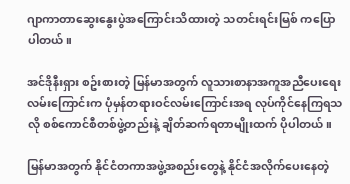ဂျာကာတာဆွေးနွေးပွဲအကြောင်းသိထားတဲ့ သတင်းရင်းမြစ် ကပြောပါတယ်။

အင်ဒိုနီးရှား စဥ်းစားတဲ့ မြန်မာအတွက် လူသားစာနာအကူအညီပေးရေးလမ်းကြောင်းက ပုံမှန်တရားဝင်လမ်းကြောင်းအရ လုပ်ကိုင်နေကြရသလို စစ်ကောင်စီတစ်ဖွဲ့တည်းနဲ့ ချိတ်ဆက်ရတာမျိုးထက် ပိုပါတယ်။

မြန်မာအတွက် နိုင်ငံတကာအဖွဲ့အစည်းတွေနဲ့ နိုင်ငံအလိုက်ပေးနေတဲ့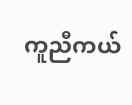ကူညီကယ်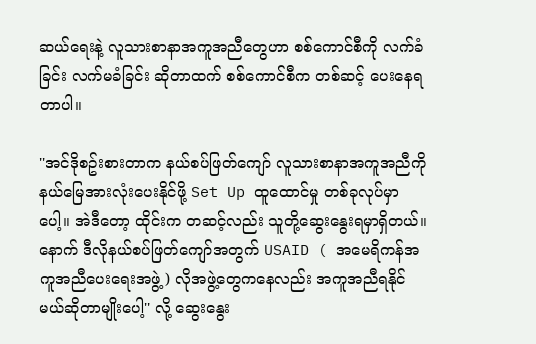ဆယ်ရေးနဲ့ လူသားစာနာအကူအညီတွေဟာ စစ်ကောင်စီကို လက်ခံခြင်း လက်မခံခြင်း ဆိုတာထက် စစ်ကောင်စီက တစ်ဆင့် ပေးနေရတာပါ။

''အင်ဒိုစဥ်းစားတာက နယ်စပ်ဖြတ်ကျော် လူသားစာနာအကူအညီကို နယ်မြေအားလုံးပေးနိုင်ဖို့ Set Up ထူထောင်မှု တစ်ခုလုပ်မှာပေါ့။ အဲဒီတော့ ထိုင်းက တဆင့်လည်း သူတို့ဆွေးနွေးရမှာရှိတယ်။ နောက် ဒီလိုနယ်စပ်ဖြတ်ကျော်အတွက် USAID ( အမေရိကန်အကူအညီပေးရေးအဖွဲ့) လိုအဖွဲ့တွေကနေလည်း အကူအညီရနိုင်မယ်ဆိုတာမျိုးပေါ့'' လို့ ဆွေးနွေး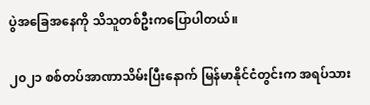ပွဲအခြေအနေကို သိသူတစ်ဦးကပြောပါတယ်။

၂၀၂၁ စစ်တပ်အာဏာသိမ်းပြီးနောက် မြန်မာနိုင်ငံတွင်းက အရပ်သား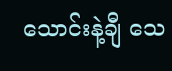သောင်းနဲ့ချီ သေ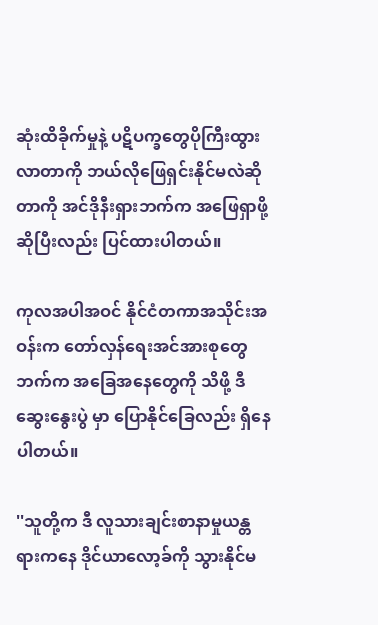ဆုံးထိခိုက်မှုနဲ့ ပဋိပက္ခတွေပိုကြီးထွားလာတာကို ဘယ်လိုဖြေရှင်းနိုင်မလဲဆိုတာကို အင်ဒိုနီးရှားဘက်က အဖြေရှာဖို့ဆိုပြီးလည်း ပြင်ထားပါတယ်။

ကုလအပါအဝင် နိုင်ငံတကာအသိုင်းအဝန်းက တော်လှန်ရေးအင်အားစုတွေဘက်က အခြေအနေတွေကို သိဖို့ ဒီဆွေးနွေးပွဲ မှာ ပြောနိုင်ခြေလည်း ရှိနေပါတယ်။

''သူတို့က ဒီ လူသားချင်းစာနာမှုယန္တရားကနေ ဒိုင်ယာလော့ခ်ကို သွားနိုင်မ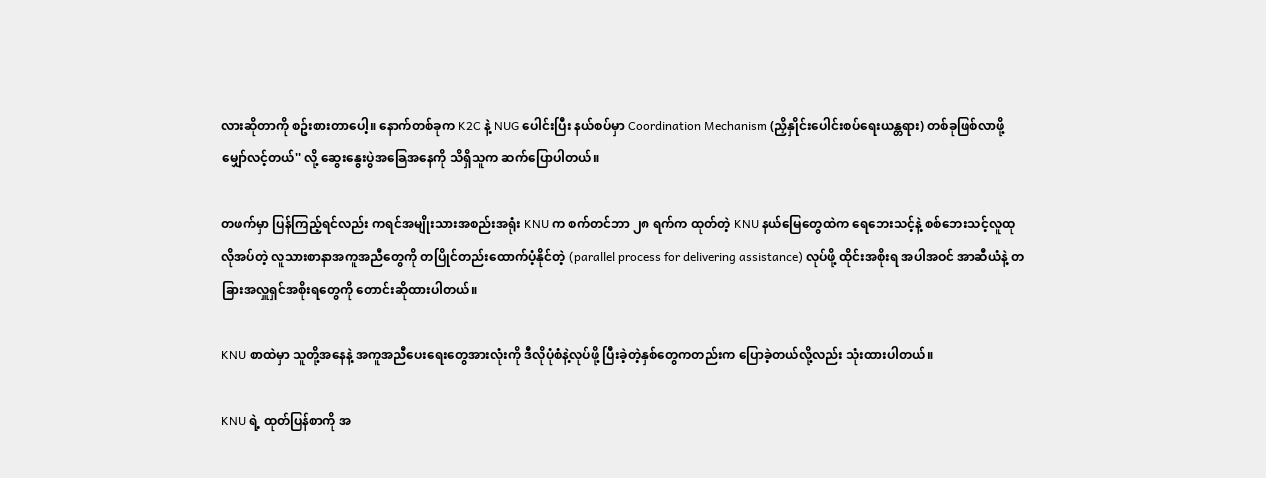လားဆိုတာကို စဥ်းစားတာပေါ့။ နောက်တစ်ခုက K2C နဲ့ NUG ပေါင်းပြီး နယ်စပ်မှာ Coordination Mechanism (ညှိနှိုင်းပေါင်းစပ်ရေးယန္တရား) တစ်ခုဖြစ်လာဖို့ မျှော်လင့်တယ်'' လို့ ဆွေးနွေးပွဲအခြေအနေကို သိရှိသူက ဆက်ပြောပါတယ်။

တဖက်မှာ ပြန်ကြည့်ရင်လည်း ကရင်အမျိုးသားအစည်းအရုံး KNU က စက်တင်ဘာ ၂၈ ရက်က ထုတ်တဲ့ KNU နယ်မြေတွေထဲက ရေဘေးသင့်နဲ့ စစ်ဘေးသင့်လူထုလိုအပ်တဲ့ လူသားစာနာအကူအညီတွေကို တပြိုင်တည်းထောက်ပံ့နိုင်တဲ့ (parallel process for delivering assistance) လုပ်ဖို့ ထိုင်းအစိုးရ အပါအဝင် အာဆီယံနဲ့ တခြားအလှူရှင်အစိုးရတွေကို တောင်းဆိုထားပါတယ်။

KNU စာထဲမှာ သူတို့အနေနဲ့ အကူအညီပေးရေးတွေအားလုံးကို ဒီလိုပုံစံနဲ့လုပ်ဖို့ ပြီးခဲ့တဲ့နှစ်တွေကတည်းက ပြောခဲ့တယ်လို့လည်း သုံးထားပါတယ်။

KNU ရဲ့ ထုတ်ပြန်စာကို အ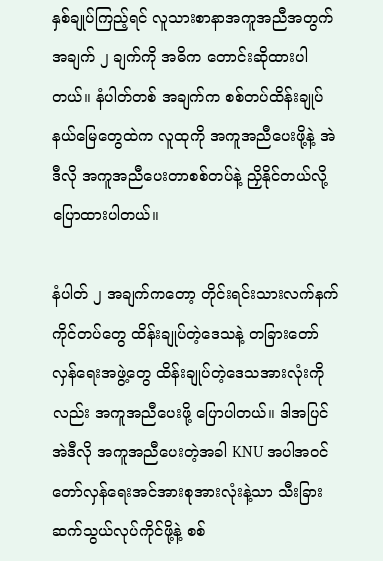နှစ်ချုပ်ကြည့်ရင် လူသားစာနာအကူအညီအတွက် အချက် ၂ ချက်ကို အဓိက တောင်းဆိုထားပါတယ်။ နံပါတ်တစ် အချက်က စစ်တပ်ထိန်းချုပ်နယ်မြေတွေထဲက လူထုကို အကူအညီပေးဖို့နဲ့ အဲဒီလို အကူအညီပေးတာစစ်တပ်နဲ့ ညှိနိုင်တယ်လို့ပြောထားပါတယ်။

နံပါတ် ၂ အချက်ကတော့ တိုင်းရင်းသားလက်နက်ကိုင်တပ်တွေ ထိန်းချုပ်တဲ့ဒေသနဲ့ တခြားတော်လှန်ရေးအဖွဲ့တွေ ထိန်းချုပ်တဲ့ဒေသအားလုံးကိုလည်း အကူအညီပေးဖို့ ပြောပါတယ်။ ဒါအပြင် အဲဒီလို အကူအညီပေးတဲ့အခါ KNU အပါအဝင် တော်လှန်ရေးအင်အားစုအားလုံးနဲ့သာ သီးခြားဆက်သွယ်လုပ်ကိုင်ဖို့နဲ့ စစ်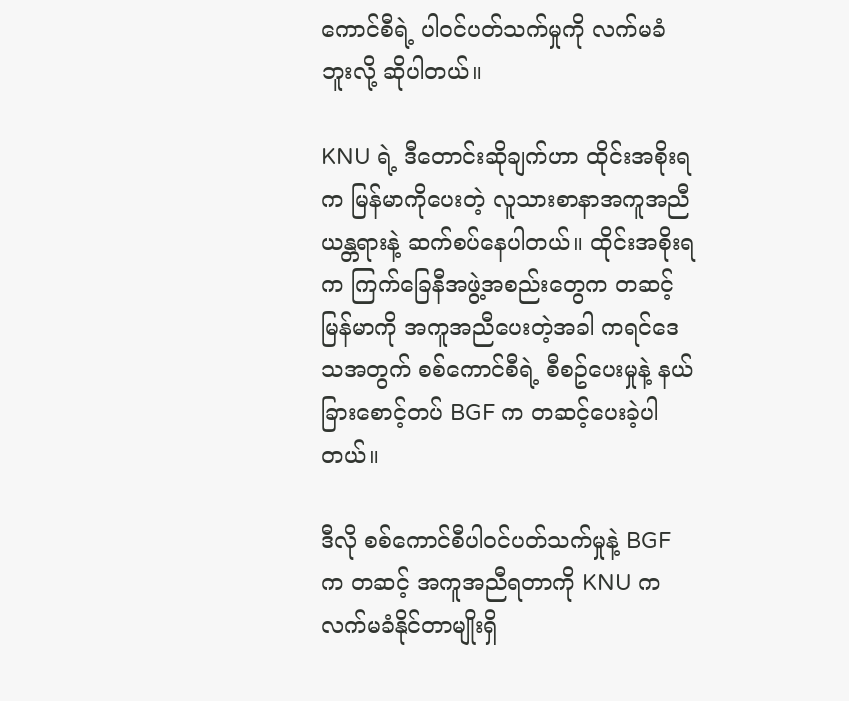ကောင်စီရဲ့ ပါဝင်ပတ်သက်မှုကို လက်မခံဘူးလို့ ဆိုပါတယ်။

KNU ရဲ့ ဒီတောင်းဆိုချက်ဟာ ထိုင်းအစိုးရက မြန်မာကိုပေးတဲ့ လူသားစာနာအကူအညီယန္တရားနဲ့ ဆက်စပ်နေပါတယ်။ ထိုင်းအစိုးရက ကြက်ခြေနီအဖွဲ့အစည်းတွေက တဆင့် မြန်မာကို အကူအညီပေးတဲ့အခါ ကရင်ဒေသအတွက် စစ်ကောင်စီရဲ့ စီစဥ်ပေးမှုနဲ့ နယ်ခြားစောင့်တပ် BGF က တဆင့်ပေးခဲ့ပါတယ်။

ဒီလို စစ်ကောင်စီပါဝင်ပတ်သက်မှုနဲ့ BGF က တဆင့် အကူအညီရတာကို KNU က လက်မခံနိုင်တာမျိုးရှိ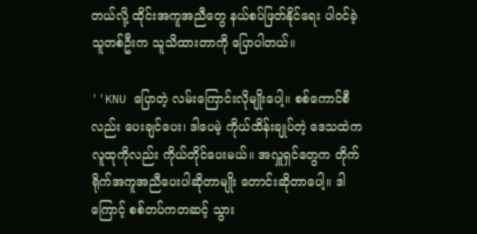တယ်လို့ ထိုင်းအကူအညီတွေ နယ်စပ်ဖြတ်နိုင်ရေး ပါဝင်ခဲ့သူတစ်ဦးက သူသိထားတာကို ပြောပါတယ်။

''KNU ပြောတဲ့ လမ်းကြောင်းလိုမျိုးပေါ့။ စစ်ကောင်စီလည်း ပေးချင်ပေး၊ ဒါပေမဲ့ ကိုယ်ထိန်းချုပ်တဲ့ ဒေသထဲကလူထုကိုလည်း ကိုယ်တိုင်ပေးမယ်။ အလှူရှင်တွေက တိုက်ရိုက်အကူအညီပေးပါဆိုတာမျိုး တောင်းဆိုတာပေါ့။ ဒါကြောင့် စစ်တပ်ကတဆင့် သွား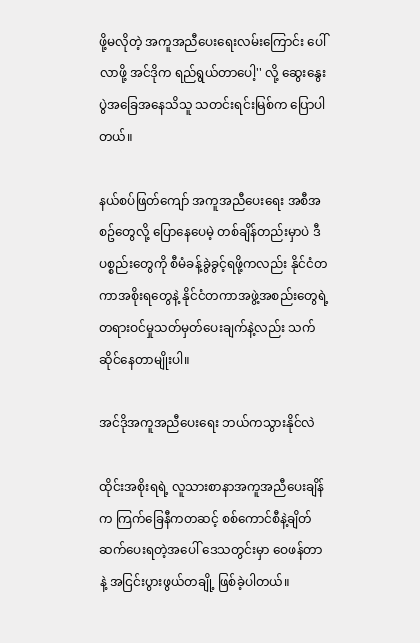ဖို့မလိုတဲ့ အကူအညီပေးရေးလမ်းကြောင်း ပေါ်လာဖို့ အင်ဒိုက ရည်ရွယ်တာပေါ့'' လို့ ဆွေးနွေးပွဲအခြေအနေသိသူ သတင်းရင်းမြစ်က ပြောပါတယ်။

နယ်စပ်ဖြတ်ကျော် အကူအညီပေးရေး အစီအစဥ်တွေလို့ ပြောနေပေမဲ့ တစ်ချိန်တည်းမှာပဲ ဒီပစ္စည်းတွေကို စီမံခန့်ခွဲခွင့်ရဖို့ကလည်း နိုင်ငံတကာအစိုးရတွေနဲ့ နိုင်ငံတကာအဖွဲ့အစည်းတွေရဲ့ တရားဝင်မှုသတ်မှတ်ပေးချက်နဲ့လည်း သက်ဆိုင်နေတာမျိုးပါ။

အင်ဒိုအကူအညီပေးရေး ဘယ်ကသွားနိုင်လဲ

ထိုင်းအစိုးရရဲ့ လူသားစာနာအကူအညီပေးချိန်က ကြက်ခြေနီကတဆင့် စစ်ကောင်စီနဲ့ချိတ်ဆက်ပေးရတဲ့အပေါ် ဒေသတွင်းမှာ ဝေဖန်တာနဲ့ အငြင်းပွားဖွယ်တချို့ ဖြစ်ခဲ့ပါတယ်။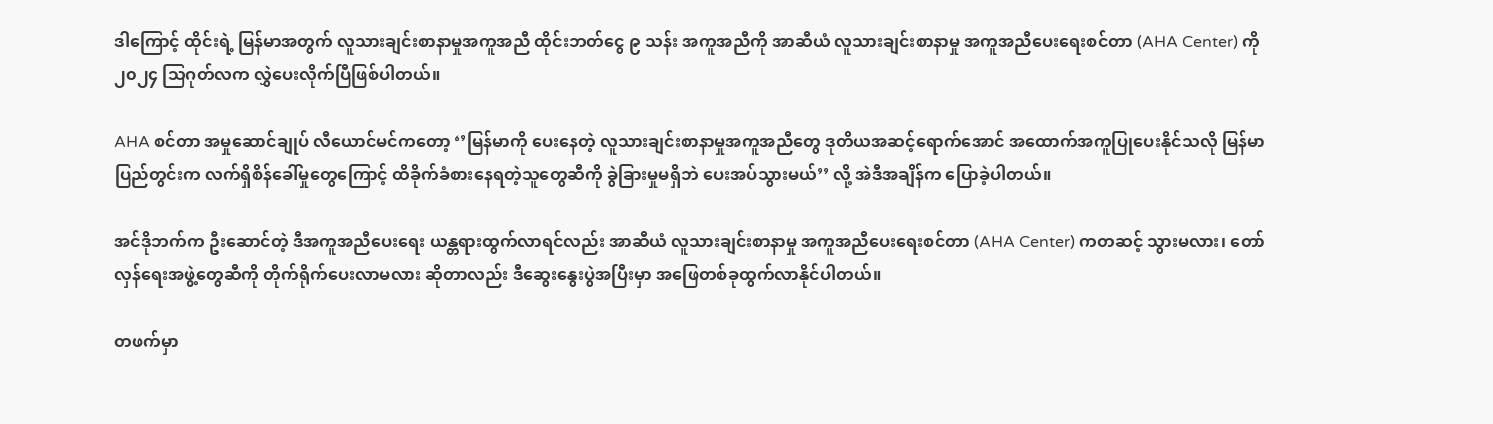ဒါကြောင့် ထိုင်းရဲ့ မြန်မာအတွက် လူသားချင်းစာနာမှုအကူအညီ ထိုင်းဘတ်ငွေ ၉ သန်း အကူအညီကို အာဆီယံ လူသားချင်းစာနာမှု အကူအညီပေးရေးစင်တာ (AHA Center) ကို ၂၀၂၄ သြဂုတ်လက လွှဲပေးလိုက်ပြီဖြစ်ပါတယ်။

AHA စင်တာ အမှုဆောင်ချုပ် လီယောင်မင်ကတော့ ‘’မြန်မာကို ပေးနေတဲ့ လူသားချင်းစာနာမှုအကူအညီတွေ ဒုတိယအဆင့်ရောက်အောင် အထောက်အကူပြုပေးနိုင်သလို မြန်မာပြည်တွင်းက လက်ရှိစိန်ခေါ်မှုတွေကြောင့် ထိခိုက်ခံစားနေရတဲ့သူတွေဆီကို ခွဲခြားမှုမရှိဘဲ ပေးအပ်သွားမယ်’’ လို့ အဲဒီအချိန်က ပြောခဲ့ပါတယ်။

အင်ဒိုဘက်က ဦးဆောင်တဲ့ ဒီအကူအညီပေးရေး ယန္တရားထွက်လာရင်လည်း အာဆီယံ လူသားချင်းစာနာမှု အကူအညီပေးရေးစင်တာ (AHA Center) ကတဆင့် သွားမလား၊ တော်လှန်ရေးအဖွဲ့တွေဆီကို တိုက်ရိုက်ပေးလာမလား ဆိုတာလည်း ဒီဆွေးနွေးပွဲအပြီးမှာ အဖြေတစ်ခုထွက်လာနိုင်ပါတယ်။

တဖက်မှာ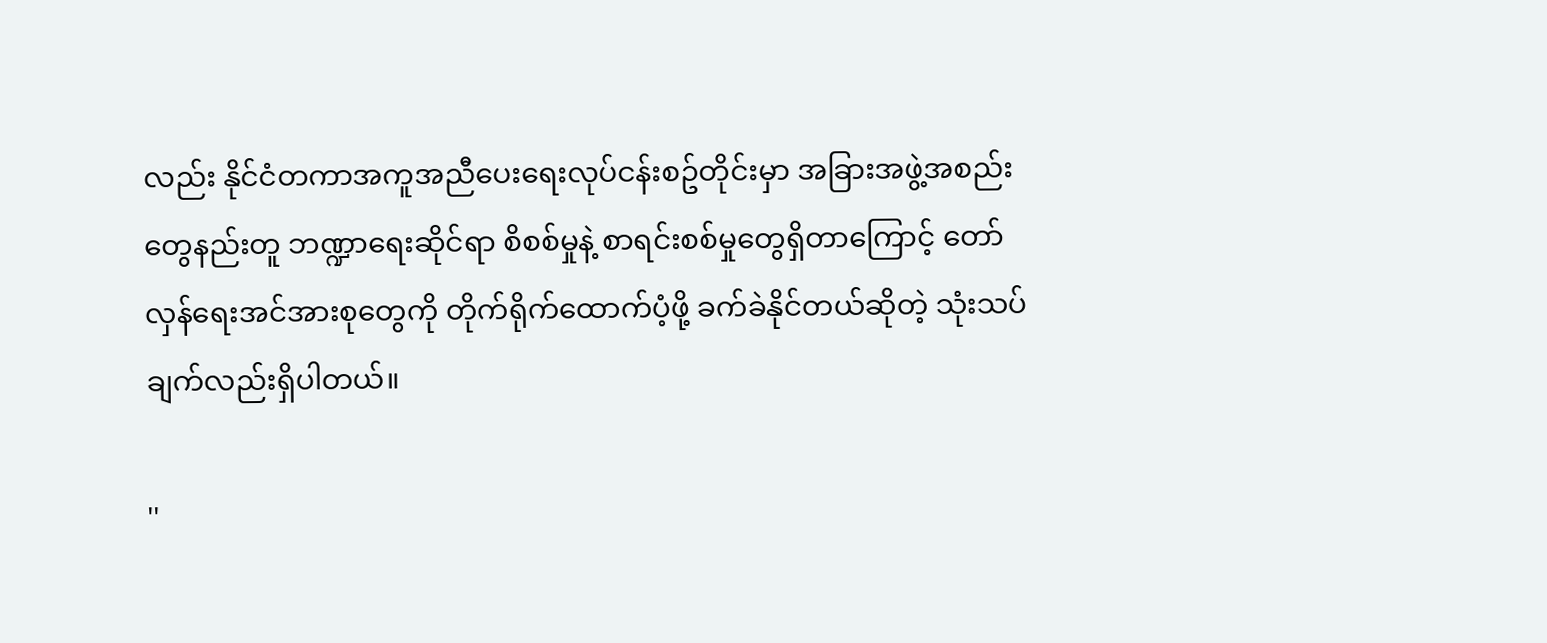လည်း နိုင်ငံတကာအကူအညီပေးရေးလုပ်ငန်းစဥ်တိုင်းမှာ အခြားအဖွဲ့အစည်းတွေနည်းတူ ဘဏ္ဍာရေးဆိုင်ရာ စိစစ်မှုနဲ့ စာရင်းစစ်မှုတွေရှိတာကြောင့် တော်လှန်ရေးအင်အားစုတွေကို တိုက်ရိုက်ထောက်ပံ့ဖို့ ခက်ခဲနိုင်တယ်ဆိုတဲ့ သုံးသပ်ချက်လည်းရှိပါတယ်။

''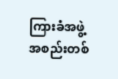ကြားခံအဖွဲ့အစည်းတစ်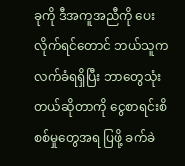ခုကို ဒီအကူအညီကို ပေးလိုက်ရင်တောင် ဘယ်သူကလက်ခံရရှိပြီး ဘာတွေသုံးတယ်ဆိုတာကို ငွေစာရင်းစိစစ်မှုတွေအရ ပြဖို့ ခက်ခဲ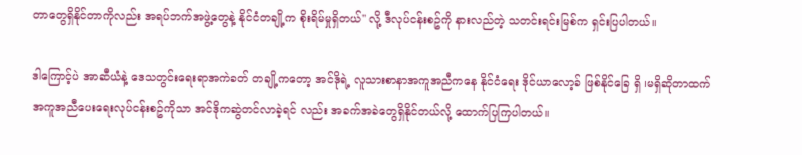တာတွေရှိနိုင်တာကိုလည်း အရပ်ဘက်အဖွဲ့တွေနဲ့ နိုင်ငံတချို့က စိုးရိမ်မှုရှိတယ်'' လို့ ဒီလုပ်ငန်းစဥ်ကို နားလည်တဲ့ သတင်းရင်းမြစ်က ရှင်းပြပါတယ်။

ဒါကြောင့်ပဲ အာဆီယံနဲ့ ဒေသတွင်းရေးရာအကဲခတ် တချို့ကတော့ အင်ဒိုရဲ့ လူသားစာနာအကူအညီကနေ နိုင်ငံရေး ဒိုင်ယာလော့ခ် ဖြစ်နိုင်ခြေ ရှိ ၊မရှိဆိုတာထက် အကူအညီပေးရေးလုပ်ငန်းစဥ်ကိုသာ အင်ဒိုကဆွဲတင်လာခဲ့ရင် လည်း အခက်အခဲတွေရှိနိုင်တယ်လို့ ထောက်ပြကြပါတယ်။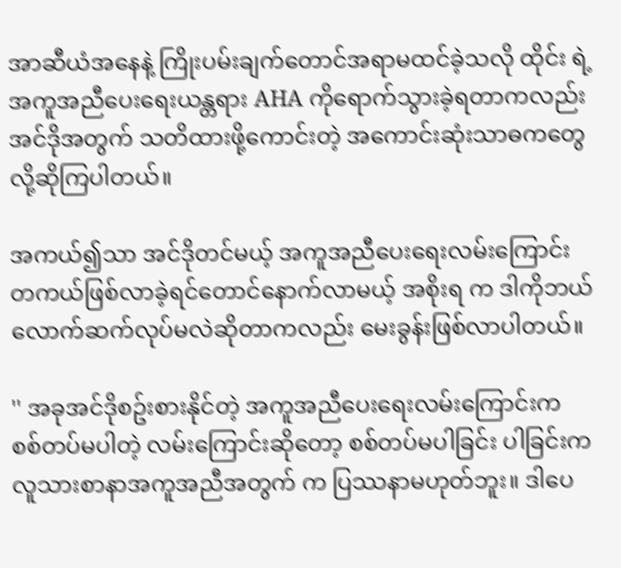အာဆီယံအနေနဲ့ ကြိုးပမ်းချက်တောင်အရာမထင်ခဲ့သလို ထိုင်း ရဲ့ အကူအညီပေးရေးယန္တရား AHA ကိုရောက်သွားခဲ့ရတာကလည်း အင်ဒိုအတွက် သတိထားဖို့ကောင်းတဲ့ အကောင်းဆုံးသာဓကတွေလို့ဆိုကြပါတယ်။

အကယ်၍သာ အင်ဒိုတင်မယ့် အကူအညီပေးရေးလမ်းကြောင်း တကယ်ဖြစ်လာခဲ့ရင်တောင်နောက်လာမယ့် အစိုးရ က ဒါကိုဘယ်လောက်ဆက်လုပ်မလဲဆိုတာကလည်း မေးခွန်းဖြစ်လာပါတယ်။

'' အခုအင်ဒိုစဥ်းစားနိုင်တဲ့ အကူအညီပေးရေးလမ်းကြောင်းက စစ်တပ်မပါတဲ့ လမ်းကြောင်းဆိုတော့ စစ်တပ်မပါခြင်း ပါခြင်းက လူသားစာနာအကူအညီအတွက် က ပြဿနာမဟုတ်ဘူး။ ဒါပေ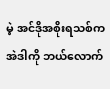မဲ့ အင်ဒိုအစိုးရသစ်က အဲဒါကို ဘယ်လောက်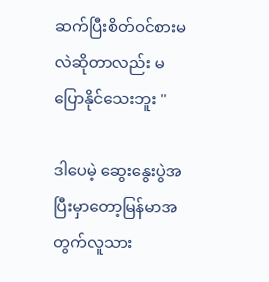ဆက်ပြီးစိတ်ဝင်စားမလဲဆိုတာလည်း မပြောနိုင်သေးဘူး ''

ဒါပေမဲ့ ဆွေးနွေးပွဲအပြီးမှာတော့မြန်မာအတွက်လူသား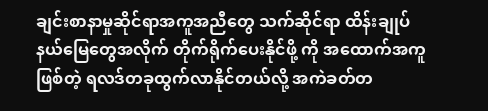ချင်းစာနာမှုဆိုင်ရာအကူအညီတွေ သက်ဆိုင်ရာ ထိန်းချုပ်နယ်မြေတွေအလိုက် တိုက်ရိုက်ပေးနိုင်ဖို့ ကို အထောက်အကူဖြစ်တဲ့ ရလဒ်တခုထွက်လာနိုင်တယ်လို့ အကဲခတ်တ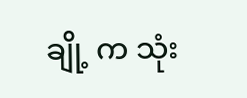ချို့ က သုံး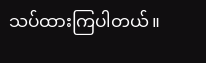သပ်ထားကြပါတယ်။